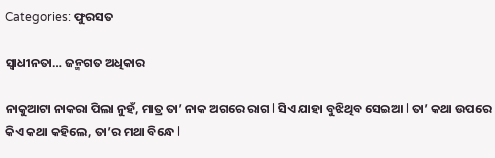Categories: ଫୁରସତ

ସ୍ବାଧୀନତା… ଜନ୍ମଗତ ଅଧିକାର

ନାକୁଆଟା ନାକରା ପିଲା ନୁହଁ, ମାତ୍ର ତା’ ନାକ ଅଗରେ ରାଗ l ସିଏ ଯାହା ବୁଝିଥିବ ସେଇଆ l ତା’ କଥା ଉପରେ କିଏ କଥା କହିଲେ, ତା’ର ମଥା ବିନ୍ଧେ l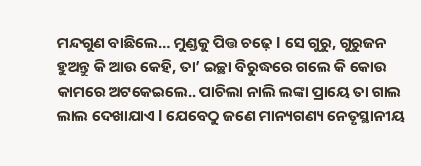ମନ୍ଦଗୁଣ ବାଛିଲେ… ମୁଣ୍ଡକୁ ପିତ୍ତ ଚଢ଼େ l ସେ ଗୁରୁ, ଗୁରୁଜନ ହୁଅନ୍ତୁ କି ଆଉ କେହି, ତା’ ଇଚ୍ଛା ବିରୁଦ୍ଧରେ ଗଲେ କି କୋଉ କାମରେ ଅଟକେଇଲେ.. ପାଚିଲା ନାଲି ଲଙ୍କା ପ୍ରାୟେ ତା ଗାଲ ଲାଲ ଦେଖାଯାଏ l ଯେବେଠୁ ଜଣେ ମାନ୍ୟଗଣ୍ୟ ନେତୃସ୍ଥାନୀୟ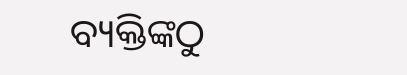ବ୍ୟକ୍ତିଙ୍କଠୁ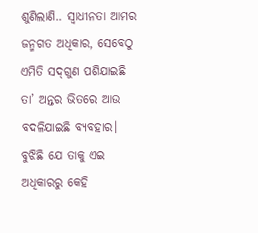ଶୁଣିଲାଣି.. ସ୍ବାଧୀନତା ଆମର ଜନ୍ମଗତ ଅଧିକାର, ସେବେଠୁ ଏମିତି ସଦ୍‌ଗୁଣ ପଶିଯାଇଛି ତା’ ଅନ୍ତର ଭିତରେ ଆଉ ବଦଳିଯାଇଛି ବ୍ୟବହାର। ବୁଝିଛି ଯେ ତାକୁ ଏଇ ଅଧିକାରରୁ କେହି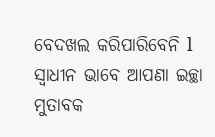ବେଦଖଲ କରିପାରିବେନି l ସ୍ବାଧୀନ ଭାବେ ଆପଣା ଇଚ୍ଛା ମୁତାବକ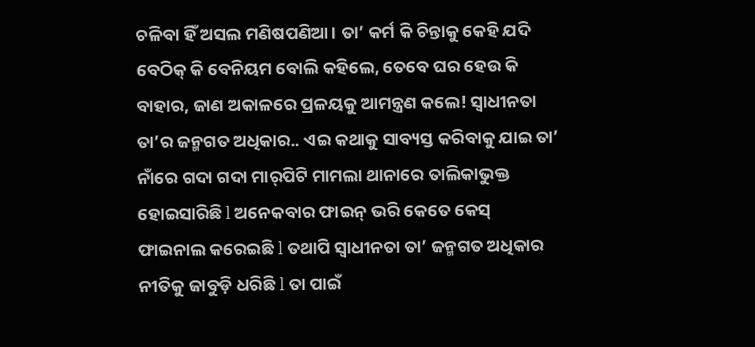ଚଳିବା ହିଁ ଅସଲ ମଣିଷପଣିଆ। ତା’ କର୍ମ କି ଚିନ୍ତାକୁ କେହି ଯଦି ବେଠିକ୍‌ କି ବେନିୟମ ବୋଲି କହିଲେ, ତେବେ ଘର ହେଉ କି ବାହାର, ଜାଣ ଅକାଳରେ ପ୍ରଳୟକୁ ଆମନ୍ତ୍ରଣ କଲେ! ସ୍ବାଧୀନତା ତା’ର ଜନ୍ମଗତ ଅଧିକାର.. ଏଇ କଥାକୁ ସାବ୍ୟସ୍ତ କରିବାକୁ ଯାଇ ତା’ ନାଁରେ ଗଦା ଗଦା ମାର୍‌ପିଟି ମାମଲା ଥାନାରେ ତାଲିକାଭୁକ୍ତ ହୋଇସାରିଛି l ଅନେକବାର ଫାଇନ୍‌ ଭରି କେତେ କେସ୍‌ ଫାଇନାଲ କରେଇଛି l ତଥାପି ସ୍ବାଧୀନତା ତା’ ଜନ୍ମଗତ ଅଧିକାର ନୀତିକୁ ଜାବୁଡ଼ି ଧରିଛି l ତା ପାଇଁ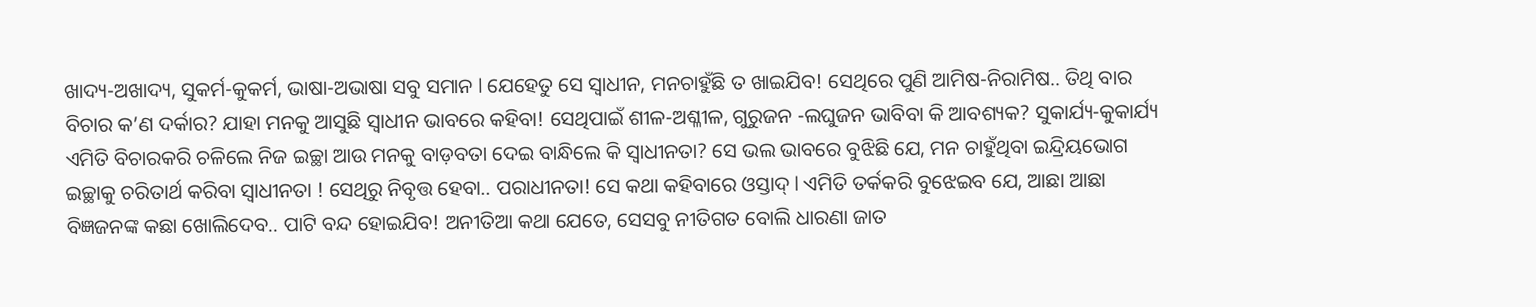ଖାଦ୍ୟ-ଅଖାଦ୍ୟ, ସୁକର୍ମ-କୁକର୍ମ, ଭାଷା-ଅଭାଷା ସବୁ ସମାନ l ଯେହେତୁ ସେ ସ୍ବାଧୀନ, ମନଚାହୁଁଛି ତ ଖାଇଯିବ! ସେଥିରେ ପୁଣି ଆମିଷ-ନିରାମିଷ.. ତିଥି ବାର ବିଚାର କ’ଣ ଦର୍କାର? ଯାହା ମନକୁ ଆସୁଛି ସ୍ବାଧୀନ ଭାବରେ କହିବା! ସେଥିପାଇଁ ଶୀଳ-ଅଶ୍ଳୀଳ, ଗୁରୁଜନ -ଲଘୁଜନ ଭାବିବା କି ଆବଶ୍ୟକ? ସୁକାର୍ଯ୍ୟ-କୁକାର୍ଯ୍ୟ ଏମିତି ବିଚାରକରି ଚଳିଲେ ନିଜ ଇଚ୍ଛା ଆଉ ମନକୁ ବାଡ଼ବତା ଦେଇ ବାନ୍ଧିଲେ କି ସ୍ବାଧୀନତା? ସେ ଭଲ ଭାବରେ ବୁଝିଛି ଯେ, ମନ ଚାହୁଁଥିବା ଇନ୍ଦ୍ରିୟଭୋଗ ଇଚ୍ଛାକୁ ଚରିତାର୍ଥ କରିବା ସ୍ବାଧୀନତା ! ସେଥିରୁ ନିବୃତ୍ତ ହେବା.. ପରାଧୀନତା! ସେ କଥା କହିବାରେ ଓସ୍ତାଦ୍‌ l ଏମିତି ତର୍କକରି ବୁଝେଇବ ଯେ, ଆଛା ଆଛା ବିଜ୍ଞଜନଙ୍କ କଛା ଖୋଲିଦେବ.. ପାଟି ବନ୍ଦ ହୋଇଯିବ! ଅନୀତିଆ କଥା ଯେତେ, ସେସବୁ ନୀତିଗତ ବୋଲି ଧାରଣା ଜାତ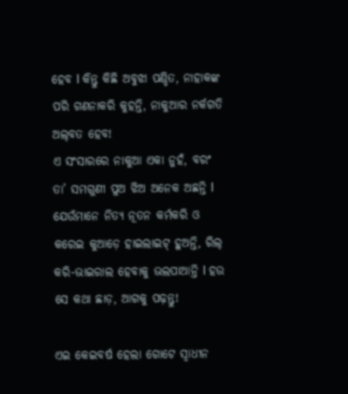ହେବ l କିନ୍ତୁ କିଛି ଅବୁଝା ପଣ୍ଡିତ, ନାହାକଙ୍କ ପରି ଗଣନାକରି କୁହନ୍ତି, ନାକୁଆର ନର୍କଗତି ଅଲ୍‌ବତ ହେବ!
ଏ ସଂସାରରେ ନାକୁଆ ଏକା ନୁହଁ, ବରଂ ତା’ ସମଗୁଣୀ ପୁଅ ଝିଅ ଅନେକ ଅଛନ୍ତି l ଯେଉଁମାନେ ନିତ୍ୟ ନୂତନ କର୍ମକରି ଓ କରେଇ କୁଆଡ଼େ ହାଇଲାଇଟ୍‌ ହୁଅନ୍ତି, ରିଲ୍‌ କରି-ଭାଇରାଲ ହେବାକୁ ଭଲପାଆନ୍ତି l ହଉ ସେ କଥା ଛାଡ଼, ଆଗକୁ ପଢ଼ନ୍ତୁ!

ଏଇ କେଇବର୍ଷ ହେଲା ଗୋଟେ ସ୍ବାଧୀନ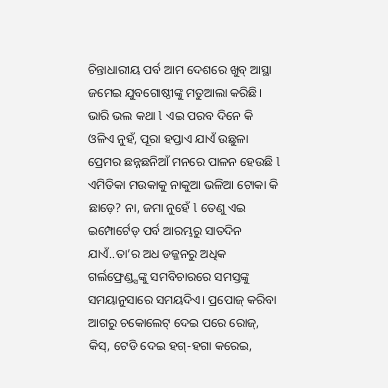ଚିନ୍ତାଧାରୀୟ ପର୍ବ ଆମ ଦେଶରେ ଖୁବ୍‌ ଆସ୍ଥା ଜମେଇ ଯୁବଗୋଷ୍ଠୀଙ୍କୁ ମତୁଆଲା କରିଛି। ଭାରି ଭଲ କଥା l ଏଇ ପରବ ଦିନେ କି ଓଳିଏ ନୁହଁ, ପୂରା ହପ୍ତାଏ ଯାଏଁ ଉଛୁଳା ପ୍ରେମର ଛନ୍ନଛନିଆଁ ମନରେ ପାଳନ ହେଉଛି l ଏମିତିକା ମଉକାକୁ ନାକୁଆ ଭଳିଆ ଟୋକା କି ଛାଡ଼େ? ନା, ଜମା ନୁହେଁ l ତେଣୁ ଏଇ ଇମ୍ପୋର୍ଟେଡ୍‌ ପର୍ବ ଆରମ୍ଭରୁ ସାତଦିନ ଯାଏଁ..ତା’ର ଅଧ ଡଜ୍ଜନରୁ ଅଧିକ ଗର୍ଲଫ୍ରେଣ୍ଡ୍ସଙ୍କୁ ସମବିଚାରରେ ସମସ୍ତଙ୍କୁ ସମୟାନୁସାରେ ସମୟଦିଏ। ପ୍ରପୋଜ୍‌ କରିବା ଆଗରୁ ଚକୋଲେଟ୍‌ ଦେଇ ପରେ ରୋଜ୍‌, କିସ୍‌, ଟେଡି ଦେଇ ହଗ୍‌-ହଗା କରେଇ,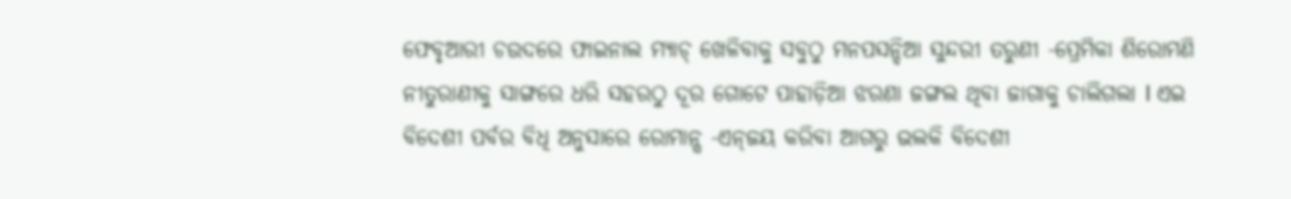ଫେବୃଆରୀ ଚଉଦରେ ଫାଇନାଲ ମ୍ୟାଚ୍‌ ଖେଳିବାକୁ ସବୁଠୁ ମନପସନ୍ଦିଆ ସୁନ୍ଦରୀ ତରୁଣୀ -ପ୍ରେମିକା ଶିରୋମଣି ନୀତୁରାଣୀକୁ ସାଙ୍ଗରେ ଧରି ସହରଠୁ ଦୂର ଗୋଟେ ପାହାଡ଼ିଆ ଝରଣା ଜଙ୍ଗଲ ଥିବା ଜାଗାକୁ ଚାଲିଗଲା l ଏଇ ବିଦେଶୀ ପର୍ବର ବିଧି ଅନୁସାରେ ରୋମାନ୍ସ -ଏନ୍‌ଜୟ କରିବା ଆଗରୁ ଭଲକି ବିଦେଶୀ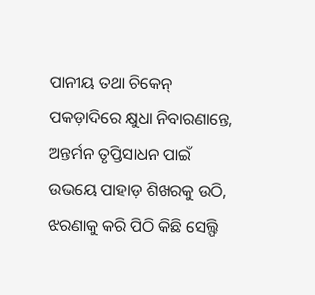ପାନୀୟ ତଥା ଚିକେନ୍‌ ପକଡ଼ାଦିରେ କ୍ଷୁଧା ନିବାରଣାନ୍ତେ, ଅନ୍ତର୍ମନ ତୃପ୍ତିସାଧନ ପାଇଁ ଉଭୟେ ପାହାଡ଼ ଶିଖରକୁ ଉଠି, ଝରଣାକୁ କରି ପିଠି କିଛି ସେଲ୍ଫି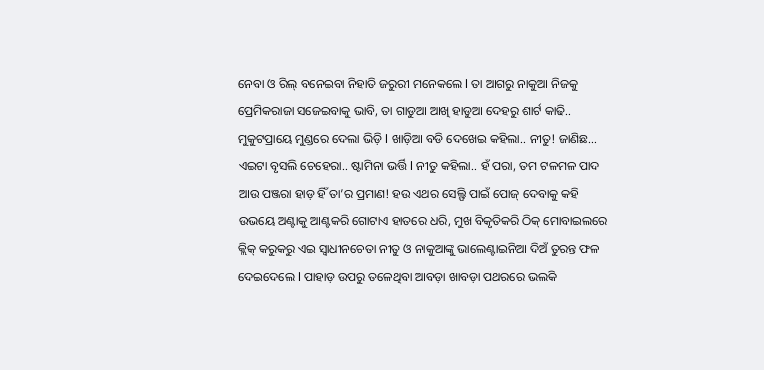ନେବା ଓ ରିଲ୍‌ ବନେଇବା ନିହାତି ଜରୁରୀ ମନେକଲେ l ତା ଆଗରୁ ନାକୁଆ ନିଜକୁ ପ୍ରେମିକରାଜା ସଜେଇବାକୁ ଭାବି, ତା ଗାଡୁଆ ଆଖି ହାଡୁଆ ଦେହରୁ ଶାର୍ଟ କାଢି.. ମୁକୁଟପ୍ରାୟେ ମୁଣ୍ଡରେ ଦେଲା ଭିଡ଼ି l ଖାଡ଼ିଆ ବଡି ଦେଖେଇ କହିଲା.. ନୀତୁ! ଜାଣିଛ… ଏଇଟା ବୃସଲି ଚେହେରା.. ଷ୍ଟାମିନା ଭର୍ତ୍ତି l ନୀତୁ କହିଲା.. ହଁ ପରା, ତମ ଟଳମଳ ପାଦ ଆଉ ପଞ୍ଜରା ହାଡ଼ ହିଁ ତା’ର ପ୍ରମାଣ! ହଉ ଏଥର ସେଲ୍ଫି ପାଇଁ ପୋଜ୍‌ ଦେବାକୁ କହି ଉଭୟେ ଅଣ୍ଟାକୁ ଆଣ୍ଟକରି ଗୋଟାଏ ହାତରେ ଧରି, ମୁଖ ବିକୃତିକରି ଠିକ୍‌ ମୋବାଇଲରେ କ୍ଲିକ୍‌ କରୁକରୁ ଏଇ ସ୍ବାଧୀନଚେତା ନୀତୁ ଓ ନାକୁଆଙ୍କୁ ଭାଲେଣ୍ଟାଇନିଆ ଦିଅଁ ତୁରନ୍ତ ଫଳ ଦେଇଦେଲେ l ପାହାଡ଼ ଉପରୁ ତଳେଥିବା ଆବଡ଼ା ଖାବଡ଼ା ପଥରରେ ଭଲକି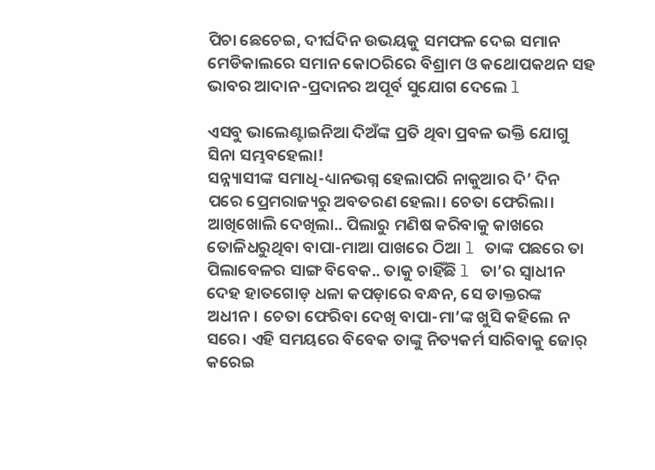ପିଚା ଛେଚେଇ, ଦୀର୍ଘଦିନ ଉଭୟକୁ ସମଫଳ ଦେଇ ସମାନ ମେଡିକାଲରେ ସମାନ କୋଠରିରେ ବିଶ୍ରାମ ଓ କଥୋପକଥନ ସହ ଭାବର ଆଦାନ-ପ୍ରଦାନର ଅପୂର୍ବ ସୁଯୋଗ ଦେଲେ l

ଏସବୁ ଭାଲେଣ୍ଟାଇନିଆ ଦିଅଁଙ୍କ ପ୍ରତି ଥିବା ପ୍ରବଳ ଭକ୍ତି ଯୋଗୁ ସିନା ସମ୍ଭବହେଲା!
ସନ୍ନ୍ୟାସୀଙ୍କ ସମାଧି-ଧ୍ୟାନଭଗ୍ନ ହେଲାପରି ନାକୁଆର ଦି’ ଦିନ ପରେ ପ୍ରେମରାଜ୍ୟରୁ ଅବତରଣ ହେଲା। ଚେତା ଫେରିଲା। ଆଖିଖୋଲି ଦେଖିଲା.. ପିଲାରୁ ମଣିଷ କରିବାକୁ କାଖରେ ତୋଳିଧରୁଥିବା ବାପା-ମାଆ ପାଖରେ ଠିଆ l ତାଙ୍କ ପଛରେ ତା ପିଲାବେଳର ସାଙ୍ଗ ବିବେକ.. ତାକୁ ଚାହିଁଛି l ତା’ର ସ୍ବାଧୀନ ଦେହ ହାତଗୋଡ଼ ଧଳା କପଡ଼ାରେ ବନ୍ଧନ, ସେ ଡାକ୍ତରଙ୍କ ଅଧୀନ। ଚେତା ଫେରିବା ଦେଖି ବାପା-ମା’ଙ୍କ ଖୁସି କହିଲେ ନ ସରେ। ଏହି ସମୟରେ ବିବେକ ତାଙ୍କୁ ନିତ୍ୟକର୍ମ ସାରିବାକୁ ଜୋର୍‌ କରେଇ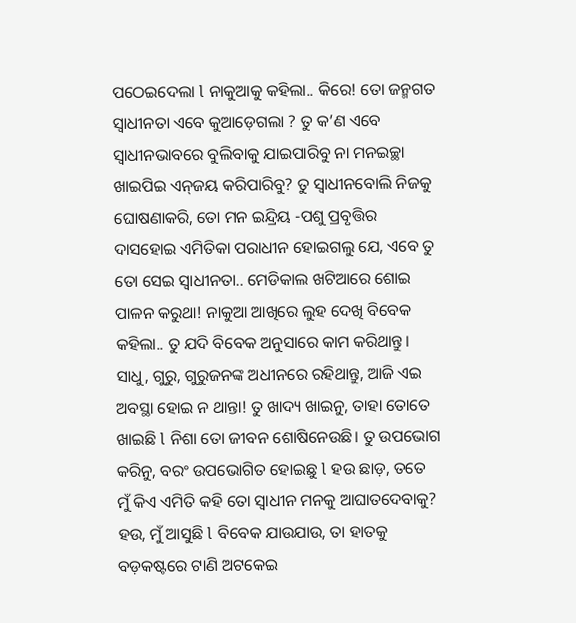ପଠେଇଦେଲା l ନାକୁଆକୁ କହିଲା.. କିରେ! ତୋ ଜନ୍ମଗତ ସ୍ବାଧୀନତା ଏବେ କୁଆଡ଼େଗଲା ? ତୁ କ’ଣ ଏବେ ସ୍ବାଧୀନଭାବରେ ବୁଲିବାକୁ ଯାଇପାରିବୁ ନା ମନଇଚ୍ଛା ଖାଇପିଇ ଏନ୍‌ଜୟ କରିପାରିବୁ? ତୁ ସ୍ବାଧୀନବୋଲି ନିଜକୁ ଘୋଷଣାକରି, ତୋ ମନ ଇନ୍ଦ୍ରିୟ -ପଶୁ ପ୍ରବୃତ୍ତିର ଦାସହୋଇ ଏମିତିକା ପରାଧୀନ ହୋଇଗଲୁ ଯେ, ଏବେ ତୁ ତୋ ସେଇ ସ୍ବାଧୀନତା.. ମେଡିକାଲ ଖଟିଆରେ ଶୋଇ ପାଳନ କରୁଥା! ନାକୁଆ ଆଖିରେ ଲୁହ ଦେଖି ବିବେକ କହିଲା.. ତୁ ଯଦି ବିବେକ ଅନୁସାରେ କାମ କରିଥାନ୍ତୁ। ସାଧୁ, ଗୁରୁ, ଗୁରୁଜନଙ୍କ ଅଧୀନରେ ରହିଥାନ୍ତୁ, ଆଜି ଏଇ ଅବସ୍ଥା ହୋଇ ନ ଥାନ୍ତା! ତୁ ଖାଦ୍ୟ ଖାଇନୁ, ତାହା ତୋତେ ଖାଇଛି l ନିଶା ତୋ ଜୀବନ ଶୋଷିନେଉଛି। ତୁ ଉପଭୋଗ କରିନୁ, ବରଂ ଉପଭୋଗିତ ହୋଇଛୁ l ହଉ ଛାଡ଼, ତତେ ମୁଁ କିଏ ଏମିତି କହି ତୋ ସ୍ବାଧୀନ ମନକୁ ଆଘାତଦେବାକୁ? ହଉ, ମୁଁ ଆସୁଛି l ବିବେକ ଯାଉଯାଉ, ତା ହାତକୁ ବଡ଼କଷ୍ଟରେ ଟାଣି ଅଟକେଇ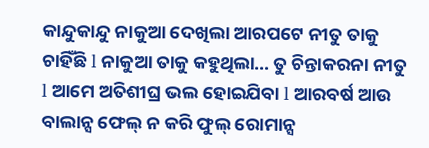କାନ୍ଦୁକାନ୍ଦୁ ନାକୁଆ ଦେଖିଲା ଆରପଟେ ନୀତୁ ତାକୁ ଚାହିଁଛି l ନାକୁଆ ତାକୁ କହୁଥିଲା… ତୁ ଚିନ୍ତାକରନା ନୀତୁ l ଆମେ ଅତିଶୀଘ୍ର ଭଲ ହୋଇଯିବା l ଆରବର୍ଷ ଆଉ ବାଲାନ୍ସ ଫେଲ୍‌ ନ କରି ଫୁଲ୍‌ ରୋମାନ୍ସ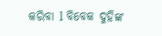କରିବା l ବିବେକ ଦୁହିଙ୍କ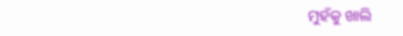ମୁହଁକୁ ଖାଲି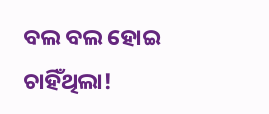ବଲ ବଲ ହୋଇ ଚାହିଁଥିଲା!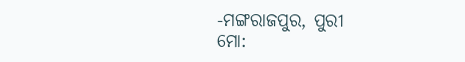-ମଙ୍ଗରାଜପୁର, ପୁରୀ
ମୋ: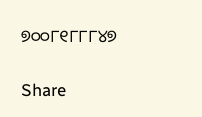୭୦୦୮୧୮୮୮୪୭

Share